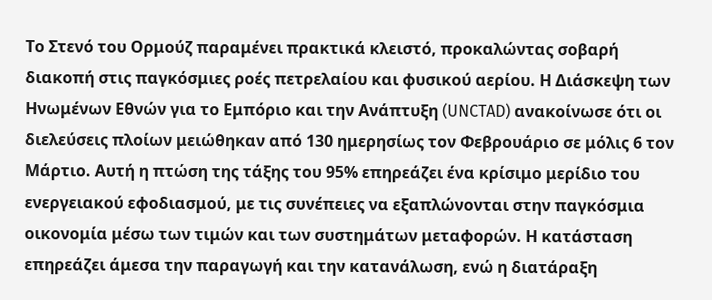Το Στενό του Ορμούζ παραμένει πρακτικά κλειστό, προκαλώντας σοβαρή διακοπή στις παγκόσμιες ροές πετρελαίου και φυσικού αερίου. Η Διάσκεψη των Ηνωμένων Εθνών για το Εμπόριο και την Ανάπτυξη (UNCTAD) ανακοίνωσε ότι οι διελεύσεις πλοίων μειώθηκαν από 130 ημερησίως τον Φεβρουάριο σε μόλις 6 τον Μάρτιο. Αυτή η πτώση της τάξης του 95% επηρεάζει ένα κρίσιμο μερίδιο του ενεργειακού εφοδιασμού, με τις συνέπειες να εξαπλώνονται στην παγκόσμια οικονομία μέσω των τιμών και των συστημάτων μεταφορών. Η κατάσταση επηρεάζει άμεσα την παραγωγή και την κατανάλωση, ενώ η διατάραξη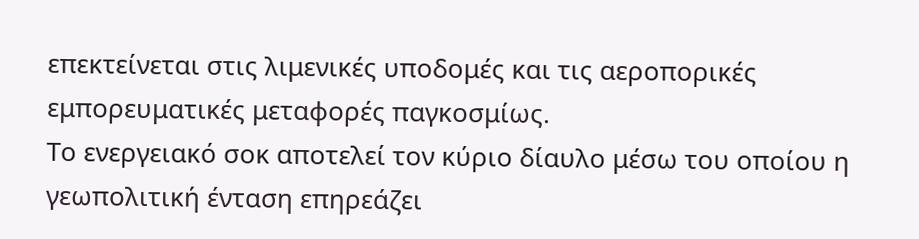επεκτείνεται στις λιμενικές υποδομές και τις αεροπορικές εμπορευματικές μεταφορές παγκοσμίως.
Το ενεργειακό σοκ αποτελεί τον κύριο δίαυλο μέσω του οποίου η γεωπολιτική ένταση επηρεάζει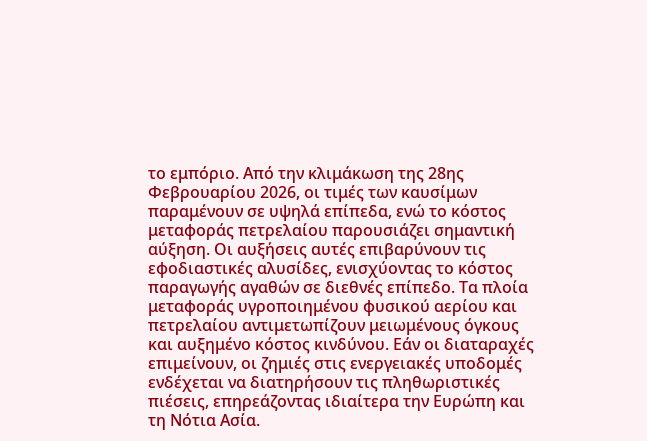το εμπόριο. Από την κλιμάκωση της 28ης Φεβρουαρίου 2026, οι τιμές των καυσίμων παραμένουν σε υψηλά επίπεδα, ενώ το κόστος μεταφοράς πετρελαίου παρουσιάζει σημαντική αύξηση. Οι αυξήσεις αυτές επιβαρύνουν τις εφοδιαστικές αλυσίδες, ενισχύοντας το κόστος παραγωγής αγαθών σε διεθνές επίπεδο. Τα πλοία μεταφοράς υγροποιημένου φυσικού αερίου και πετρελαίου αντιμετωπίζουν μειωμένους όγκους και αυξημένο κόστος κινδύνου. Εάν οι διαταραχές επιμείνουν, οι ζημιές στις ενεργειακές υποδομές ενδέχεται να διατηρήσουν τις πληθωριστικές πιέσεις, επηρεάζοντας ιδιαίτερα την Ευρώπη και τη Νότια Ασία.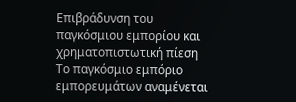Επιβράδυνση του παγκόσμιου εμπορίου και χρηματοπιστωτική πίεση
Το παγκόσμιο εμπόριο εμπορευμάτων αναμένεται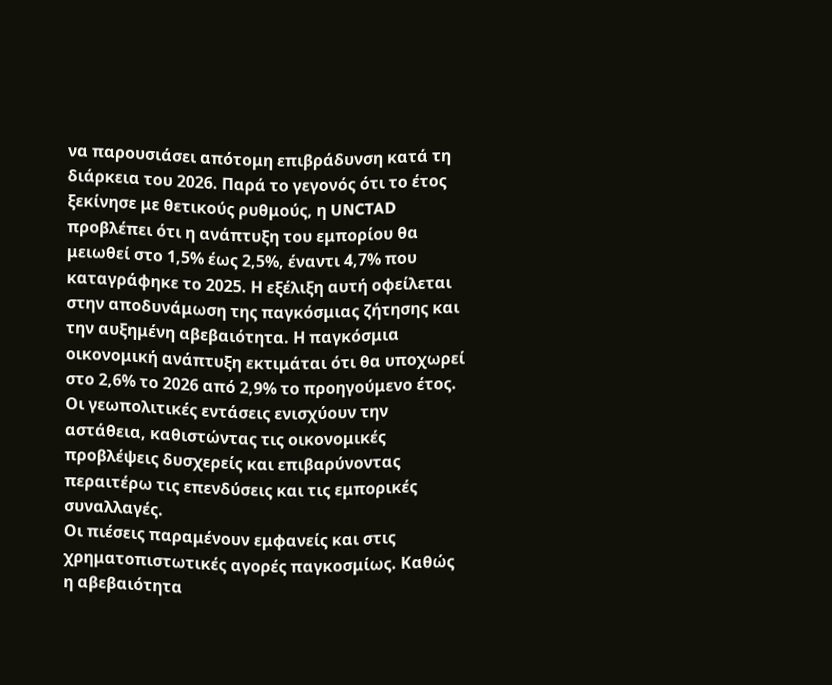να παρουσιάσει απότομη επιβράδυνση κατά τη διάρκεια του 2026. Παρά το γεγονός ότι το έτος ξεκίνησε με θετικούς ρυθμούς, η UNCTAD προβλέπει ότι η ανάπτυξη του εμπορίου θα μειωθεί στο 1,5% έως 2,5%, έναντι 4,7% που καταγράφηκε το 2025. Η εξέλιξη αυτή οφείλεται στην αποδυνάμωση της παγκόσμιας ζήτησης και την αυξημένη αβεβαιότητα. Η παγκόσμια οικονομική ανάπτυξη εκτιμάται ότι θα υποχωρεί στο 2,6% το 2026 από 2,9% το προηγούμενο έτος. Οι γεωπολιτικές εντάσεις ενισχύουν την αστάθεια, καθιστώντας τις οικονομικές προβλέψεις δυσχερείς και επιβαρύνοντας περαιτέρω τις επενδύσεις και τις εμπορικές συναλλαγές.
Οι πιέσεις παραμένουν εμφανείς και στις χρηματοπιστωτικές αγορές παγκοσμίως. Καθώς η αβεβαιότητα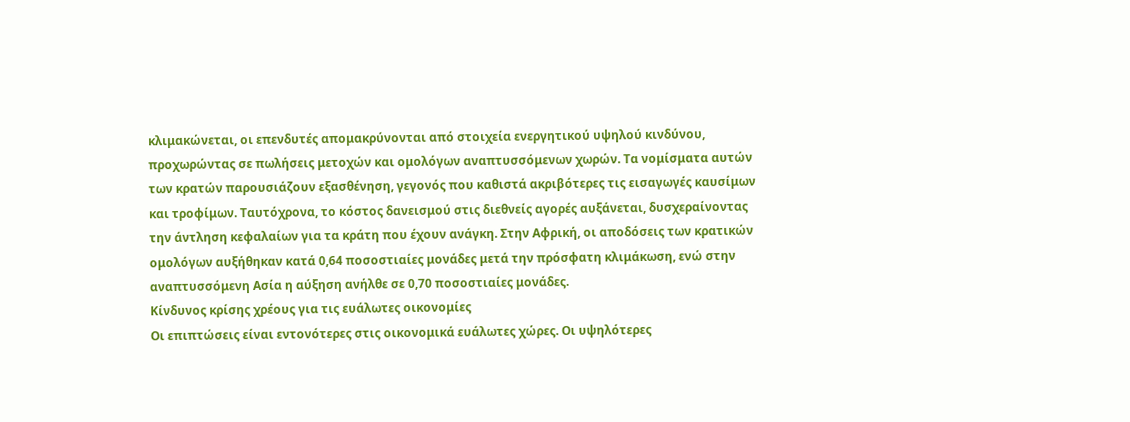κλιμακώνεται, οι επενδυτές απομακρύνονται από στοιχεία ενεργητικού υψηλού κινδύνου, προχωρώντας σε πωλήσεις μετοχών και ομολόγων αναπτυσσόμενων χωρών. Τα νομίσματα αυτών των κρατών παρουσιάζουν εξασθένηση, γεγονός που καθιστά ακριβότερες τις εισαγωγές καυσίμων και τροφίμων. Ταυτόχρονα, το κόστος δανεισμού στις διεθνείς αγορές αυξάνεται, δυσχεραίνοντας την άντληση κεφαλαίων για τα κράτη που έχουν ανάγκη. Στην Αφρική, οι αποδόσεις των κρατικών ομολόγων αυξήθηκαν κατά 0,64 ποσοστιαίες μονάδες μετά την πρόσφατη κλιμάκωση, ενώ στην αναπτυσσόμενη Ασία η αύξηση ανήλθε σε 0,70 ποσοστιαίες μονάδες.
Κίνδυνος κρίσης χρέους για τις ευάλωτες οικονομίες
Οι επιπτώσεις είναι εντονότερες στις οικονομικά ευάλωτες χώρες. Οι υψηλότερες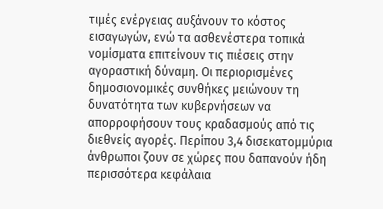τιμές ενέργειας αυξάνουν το κόστος εισαγωγών, ενώ τα ασθενέστερα τοπικά νομίσματα επιτείνουν τις πιέσεις στην αγοραστική δύναμη. Οι περιορισμένες δημοσιονομικές συνθήκες μειώνουν τη δυνατότητα των κυβερνήσεων να απορροφήσουν τους κραδασμούς από τις διεθνείς αγορές. Περίπου 3,4 δισεκατομμύρια άνθρωποι ζουν σε χώρες που δαπανούν ήδη περισσότερα κεφάλαια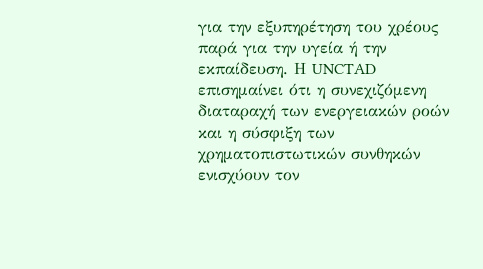για την εξυπηρέτηση του χρέους παρά για την υγεία ή την εκπαίδευση. Η UNCTAD επισημαίνει ότι η συνεχιζόμενη διαταραχή των ενεργειακών ροών και η σύσφιξη των χρηματοπιστωτικών συνθηκών ενισχύουν τον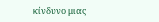κίνδυνο μιας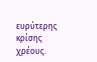ευρύτερης κρίσης χρέους.